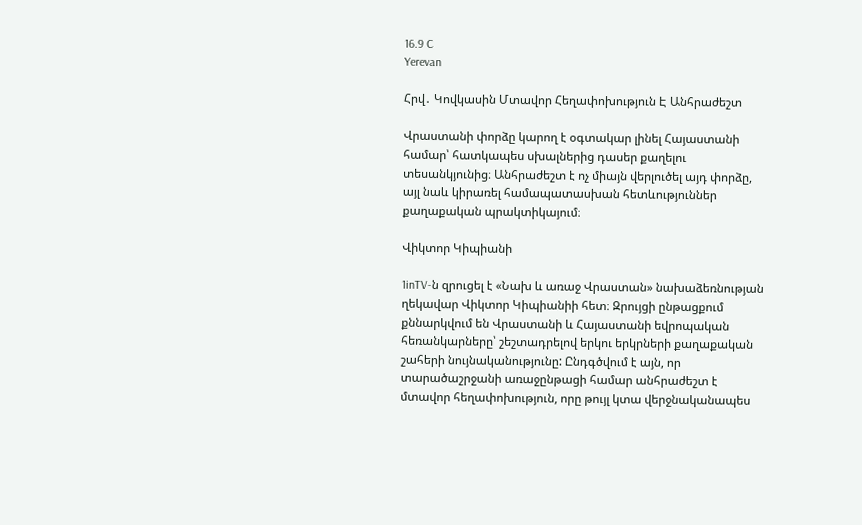16.9 C
Yerevan

Հրվ․ Կովկասին Մտավոր Հեղափոխություն Է Անհրաժեշտ

Վրաստանի փորձը կարող է օգտակար լինել Հայաստանի համար՝ հատկապես սխալներից դասեր քաղելու տեսանկյունից։ Անհրաժեշտ է ոչ միայն վերլուծել այդ փորձը, այլ նաև կիրառել համապատասխան հետևություններ քաղաքական պրակտիկայում։

Վիկտոր Կիպիանի

1inTV‑ն զրուցել է «Նախ և առաջ Վրաստան» նախաձեռնության ղեկավար Վիկտոր Կիպիանիի հետ։ Զրույցի ընթացքում քննարկվում են Վրաստանի և Հայաստանի եվրոպական հեռանկարները՝ շեշտադրելով երկու երկրների քաղաքական շահերի նույնականությունը: Ընդգծվում է այն, որ տարածաշրջանի առաջընթացի համար անհրաժեշտ է մտավոր հեղափոխություն, որը թույլ կտա վերջնականապես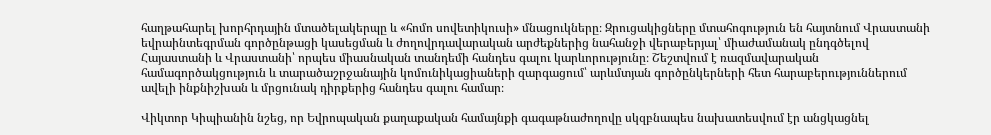հաղթահարել խորհրդային մտածելակերպը և «հոմո սովետիկուսի» մնացուկները։ Զրուցակիցները մտահոգություն են հայտնում Վրաստանի եվրաինտեգրման գործընթացի կասեցման և ժողովրդավարական արժեքներից նահանջի վերաբերյալ՝ միաժամանակ ընդգծելով Հայաստանի և Վրաստանի՝ որպես միասնական տանդեմի հանդես գալու կարևորությունը։ Շեշտվում է ռազմավարական համագործակցություն և տարածաշրջանային կոմունիկացիաների զարգացում՝ արևմտյան գործընկերների հետ հարաբերություններում ավելի ինքնիշխան և մրցունակ դիրքերից հանդես գալու համար։

Վիկտոր Կիպիանին նշեց, որ Եվրոպական քաղաքական համայնքի գագաթնաժողովը սկզբնապես նախատեսվում էր անցկացնել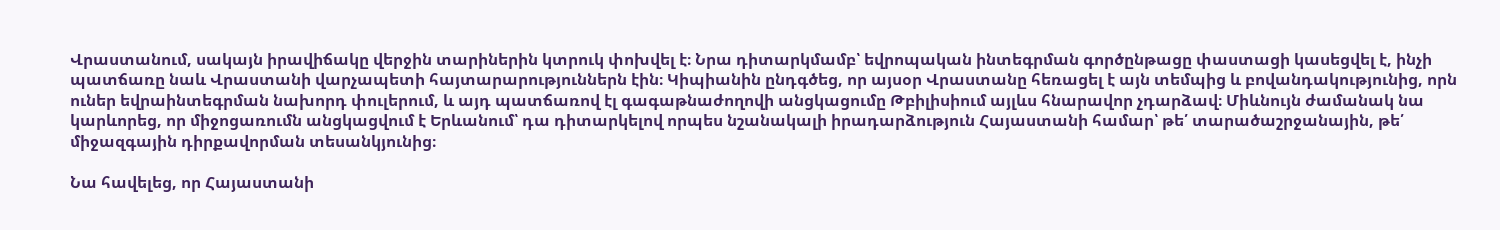Վրաստանում, սակայն իրավիճակը վերջին տարիներին կտրուկ փոխվել է։ Նրա դիտարկմամբ՝ եվրոպական ինտեգրման գործընթացը փաստացի կասեցվել է, ինչի պատճառը նաև Վրաստանի վարչապետի հայտարարություններն էին։ Կիպիանին ընդգծեց, որ այսօր Վրաստանը հեռացել է այն տեմպից և բովանդակությունից, որն ուներ եվրաինտեգրման նախորդ փուլերում, և այդ պատճառով էլ գագաթնաժողովի անցկացումը Թբիլիսիում այլևս հնարավոր չդարձավ։ Միևնույն ժամանակ նա կարևորեց, որ միջոցառումն անցկացվում է Երևանում՝ դա դիտարկելով որպես նշանակալի իրադարձություն Հայաստանի համար՝ թե՛ տարածաշրջանային, թե՛ միջազգային դիրքավորման տեսանկյունից։

Նա հավելեց, որ Հայաստանի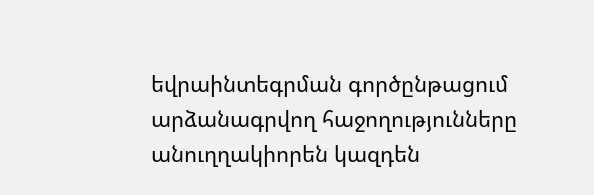եվրաինտեգրման գործընթացում արձանագրվող հաջողությունները անուղղակիորեն կազդեն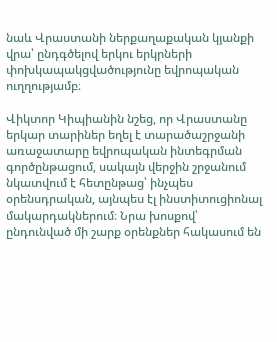նաև Վրաստանի ներքաղաքական կյանքի վրա՝ ընդգծելով երկու երկրների փոխկապակցվածությունը եվրոպական ուղղությամբ։

Վիկտոր Կիպիանին նշեց, որ Վրաստանը երկար տարիներ եղել է տարածաշրջանի առաջատարը եվրոպական ինտեգրման գործընթացում, սակայն վերջին շրջանում նկատվում է հետընթաց՝ ինչպես օրենսդրական, այնպես էլ ինստիտուցիոնալ մակարդակներում։ Նրա խոսքով՝ ընդունված մի շարք օրենքներ հակասում են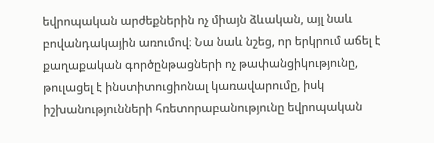եվրոպական արժեքներին ոչ միայն ձևական, այլ նաև բովանդակային առումով։ Նա նաև նշեց, որ երկրում աճել է քաղաքական գործընթացների ոչ թափանցիկությունը, թուլացել է ինստիտուցիոնալ կառավարումը, իսկ իշխանությունների հռետորաբանությունը եվրոպական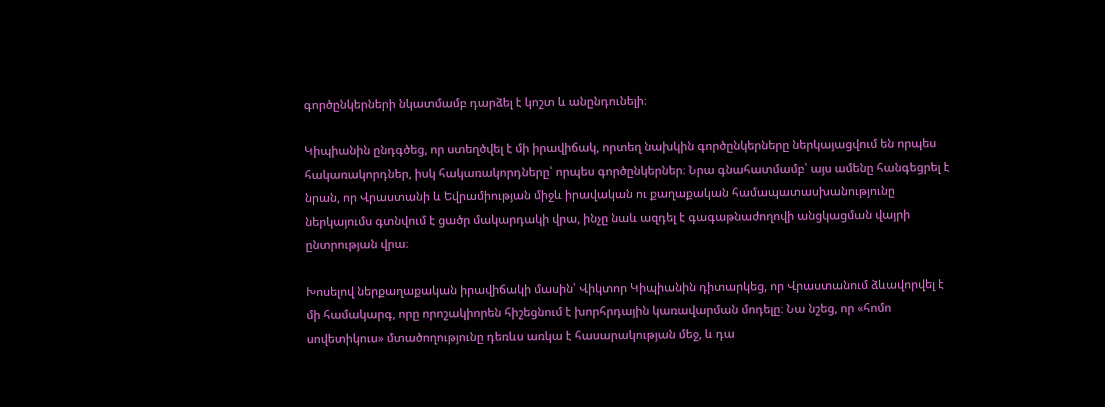գործընկերների նկատմամբ դարձել է կոշտ և անընդունելի։

Կիպիանին ընդգծեց, որ ստեղծվել է մի իրավիճակ, որտեղ նախկին գործընկերները ներկայացվում են որպես հակառակորդներ, իսկ հակառակորդները՝ որպես գործընկերներ։ Նրա գնահատմամբ՝ այս ամենը հանգեցրել է նրան, որ Վրաստանի և Եվրամիության միջև իրավական ու քաղաքական համապատասխանությունը ներկայումս գտնվում է ցածր մակարդակի վրա, ինչը նաև ազդել է գագաթնաժողովի անցկացման վայրի ընտրության վրա։

Խոսելով ներքաղաքական իրավիճակի մասին՝ Վիկտոր Կիպիանին դիտարկեց, որ Վրաստանում ձևավորվել է մի համակարգ, որը որոշակիորեն հիշեցնում է խորհրդային կառավարման մոդելը։ Նա նշեց, որ «հոմո սովետիկուս» մտածողությունը դեռևս առկա է հասարակության մեջ, և դա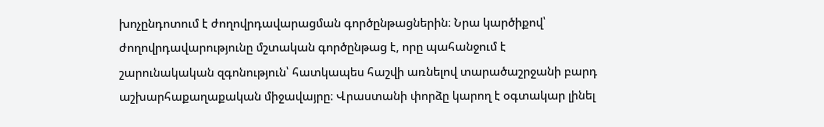խոչընդոտում է ժողովրդավարացման գործընթացներին։ Նրա կարծիքով՝ ժողովրդավարությունը մշտական գործընթաց է, որը պահանջում է շարունակական զգոնություն՝ հատկապես հաշվի առնելով տարածաշրջանի բարդ աշխարհաքաղաքական միջավայրը։ Վրաստանի փորձը կարող է օգտակար լինել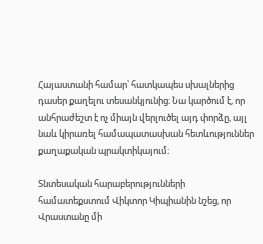Հայաստանի համար՝ հատկապես սխալներից դասեր քաղելու տեսանկյունից։ Նա կարծում է, որ անհրաժեշտ է ոչ միայն վերլուծել այդ փորձը, այլ նաև կիրառել համապատասխան հետևություններ քաղաքական պրակտիկայում։

Տնտեսական հարաբերությունների համատեքստում Վիկտոր Կիպիանին նշեց, որ Վրաստանը մի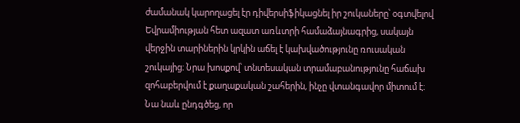ժամանակ կարողացել էր դիվերսիֆիկացնել իր շուկաները՝ օգտվելով Եվրամիության հետ ազատ առևտրի համաձայնագրից, սակայն վերջին տարիներին կրկին աճել է կախվածությունը ռուսական շուկայից։ Նրա խոսքով՝ տնտեսական տրամաբանությունը հաճախ զոհաբերվում է քաղաքական շահերին, ինչը վտանգավոր միտում է։ Նա նաև ընդգծեց, որ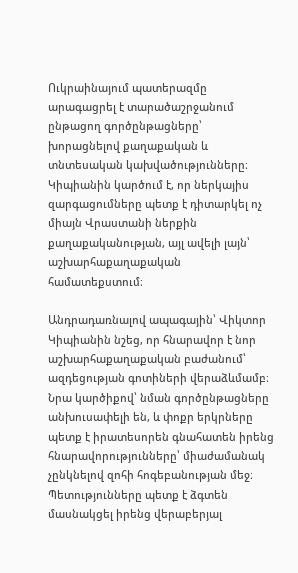Ուկրաինայում պատերազմը արագացրել է տարածաշրջանում ընթացող գործընթացները՝ խորացնելով քաղաքական և տնտեսական կախվածությունները։ Կիպիանին կարծում է, որ ներկայիս զարգացումները պետք է դիտարկել ոչ միայն Վրաստանի ներքին քաղաքականության, այլ ավելի լայն՝ աշխարհաքաղաքական համատեքստում։

Անդրադառնալով ապագային՝ Վիկտոր Կիպիանին նշեց, որ հնարավոր է նոր աշխարհաքաղաքական բաժանում՝ ազդեցության գոտիների վերաձևմամբ։ Նրա կարծիքով՝ նման գործընթացները անխուսափելի են, և փոքր երկրները պետք է իրատեսորեն գնահատեն իրենց հնարավորությունները՝ միաժամանակ չընկնելով զոհի հոգեբանության մեջ։ Պետությունները պետք է ձգտեն մասնակցել իրենց վերաբերյալ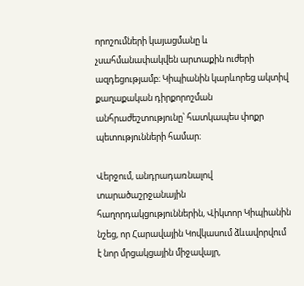որոշումների կայացմանը և չսահմանափակվեն արտաքին ուժերի ազդեցությամբ։ Կիպիանին կարևորեց ակտիվ քաղաքական դիրքորոշման անհրաժեշտությունը՝ հատկապես փոքր պետությունների համար։

Վերջում, անդրադառնալով տարածաշրջանային հաղորդակցություններին, Վիկտոր Կիպիանին նշեց, որ Հարավային Կովկասում ձևավորվում է նոր մրցակցային միջավայր,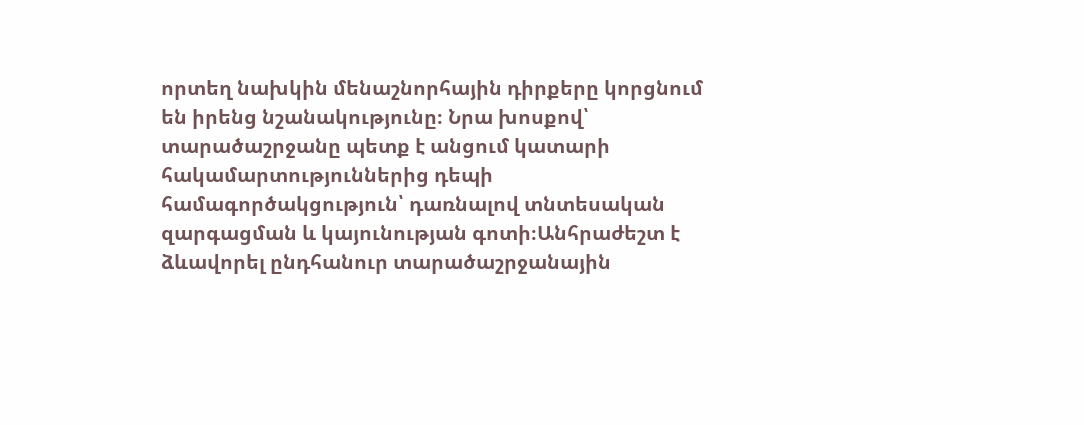որտեղ նախկին մենաշնորհային դիրքերը կորցնում են իրենց նշանակությունը։ Նրա խոսքով՝ տարածաշրջանը պետք է անցում կատարի հակամարտություններից դեպի համագործակցություն՝ դառնալով տնտեսական զարգացման և կայունության գոտի։Անհրաժեշտ է ձևավորել ընդհանուր տարածաշրջանային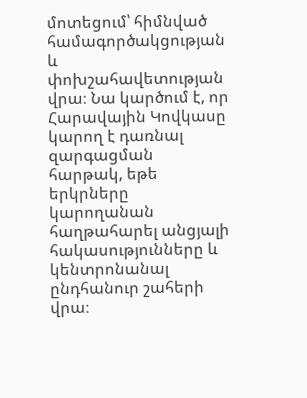մոտեցում՝ հիմնված համագործակցության և փոխշահավետության վրա։ Նա կարծում է, որ Հարավային Կովկասը կարող է դառնալ զարգացման հարթակ, եթե երկրները կարողանան հաղթահարել անցյալի հակասությունները և կենտրոնանալ ընդհանուր շահերի վրա։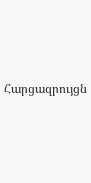Հարցազրույցն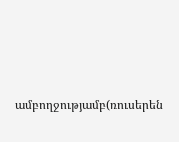ամբողջությամբ(ռուսերեն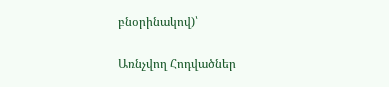բնօրինակով)՝

Առնչվող Հոդվածներ